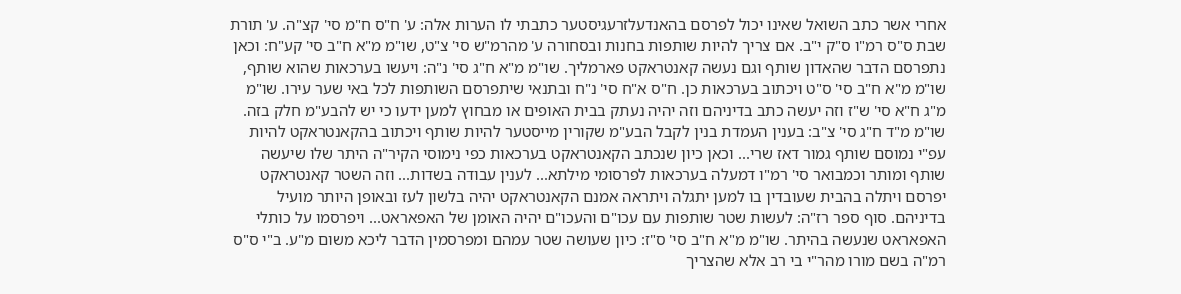אחרי אשר כתב השואל שאינו יכול לפרסם בהאנדעלזרעגיסטער כתבתי לו הערות אלה: ע' ח"ס ח"מ סי' קצ"ה. ע' תורת שבת ס"ס רמ"ו ס"ק י"ב. אם צריך להיות שותפות בחנות ובסחורה ע' מהרמ"ש סי' צ"ט, שו"מ מ"א ח"ב סי' קע"ח: וכאן נתפרסם הדבר שהאדון שותף וגם נעשה קאנטראקט פארמליך. שו"מ מ"א ח"ג סי' נ"ה: ויעשו בערכאות שהוא שותף, שו"מ מ"א ח"ב סי' ס"ט ויכתוב בערכאות כן. ח"ס א"ח סי' נ"ח ובתנאי שיתפרסם השותפות לכל באי שער עירו. שו"מ מ"ג ח"א סי' ש"ז וזה יעשה כתב בדיניהם וזה יהיה נעתק בבית האופים או מבחוץ למען ידעו כי יש להבע"מ חלק בזה. שו"מ מ"ד ח"ג סי' צ"ב: בענין העמדת בנין לקבל הבע"מ שקורין מייסטער להיות שותף ויכתוב בהקאנטראקט להיות עפ"י נמוסם שותף גמור דאז שרי... וכאן כיון שנכתב הקאנטראקט בערכאות כפי נימוסי הקיר"ה היתר שלו שיעשה שותף ומותר וכמבואר סי' רמ"ו דמעלה בערכאות לפרסומי מילתא... לענין עבודה בשדות... וזה השטר קאנטראקט יפרסם ויתלה בהבית שעובדין בו למען יתגלה ויתראה אמנם הקאנטראקט יהיה בלשון לעז ובאופן היותר מועיל בדיניהם. סוף ספר רז"ה: לעשות שטר שותפות עם עכו"ם והעכו"ם יהיה האומן של האפאראט... ויפרסמו על כותלי האפאראט שנעשה בהיתר. שו"מ מ"א ח"ב סי' ס"ז: כיון שעושה שטר עמהם ומפרסמין הדבר ליכא משום מ"ע. ב"י ס"ס רמ"ה בשם מורו מהר"י בי רב אלא שהצריך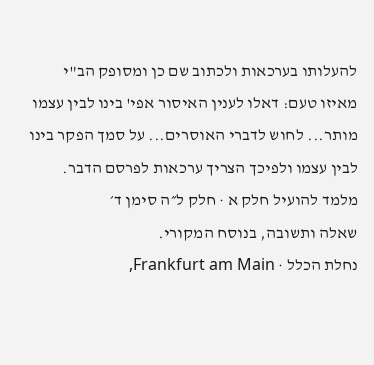להעלותו בערכאות ולכתוב שם כן ומסופק הב"י מאיזו טעם: דאלו לענין האיסור אפי' בינו לבין עצמו מותר... לחוש לדברי האוסרים... על סמך הפקר בינו לבין עצמו ולפיכך הצריך ערכאות לפרסם הדבר.
מלמד להועיל חלק א · חלק ל״ה סימן ד׳
שאלה ותשובה, בנוסח המקורי.
נחלת הכלל · Frankfurt am Main,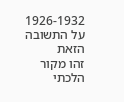1926-1932
על התשובה הזאת
זהו מקור הלכתי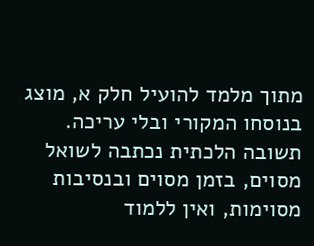מתוך מלמד להועיל חלק א, מוצג בנוסחו המקורי ובלי עריכה. תשובה הלכתית נכתבה לשואל מסוים, בזמן מסוים ובנסיבות מסוימות, ואין ללמוד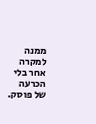ממנה למקרה אחר בלי הכרעה של פוסק.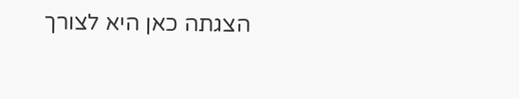הצגתה כאן היא לצורך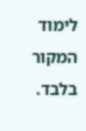לימוד המקור בלבד.